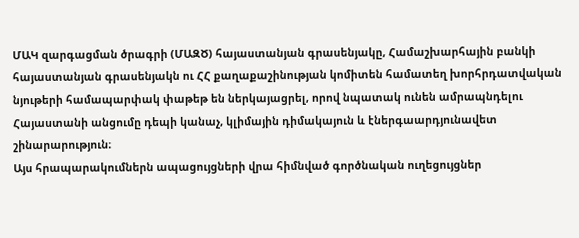ՄԱԿ զարգացման ծրագրի (ՄԱԶԾ) հայաստանյան գրասենյակը, Համաշխարհային բանկի հայաստանյան գրասենյակն ու ՀՀ քաղաքաշինության կոմիտեն համատեղ խորհրդատվական նյութերի համապարփակ փաթեթ են ներկայացրել, որով նպատակ ունեն ամրապնդելու Հայաստանի անցումը դեպի կանաչ, կլիմային դիմակայուն և էներգաարդյունավետ շինարարություն։
Այս հրապարակումներն ապացույցների վրա հիմնված գործնական ուղեցույցներ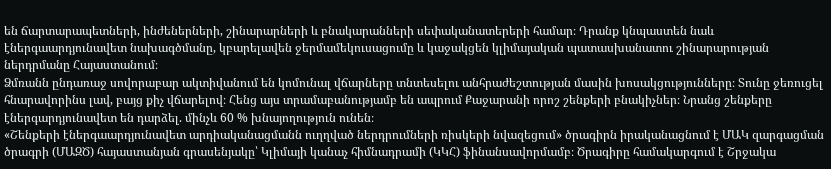են ճարտարապետների, ինժեներների, շինարարների և բնակարանների սեփականատերերի համար։ Դրանք կնպաստեն նաև էներգաարդյունավետ նախագծմանը, կբարելավեն ջերմամեկուսացումը և կաջակցեն կլիմայական պատասխանատու շինարարության ներդրմանը Հայաստանում։
Ձմռանն ընդառաջ սովորաբար ակտիվանում են կոմունալ վճարները տնտեսելու անհրաժեշտության մասին խոսակցությունները։ Տունը ջեռուցել հնարավորինս լավ, բայց քիչ վճարելով։ Հենց այս տրամաբանությամբ են ապրում Քաջարանի որոշ շենքերի բնակիչներ։ Նրանց շենքերը էներգարդյունավետ են դարձել. մինչև 60 % խնայողություն ունեն։
«Շենքերի էներգաարդյունավետ արդիականացմանն ուղղված ներդրումների ռիսկերի նվազեցում» ծրագիրն իրականացնում է ՄԱԿ զարգացման ծրագրի (ՄԱԶԾ) հայաստանյան գրասենյակը՝ Կլիմայի կանաչ հիմնադրամի (ԿԿՀ) ֆինանսավորմամբ։ Ծրագիրը համակարգում է Շրջակա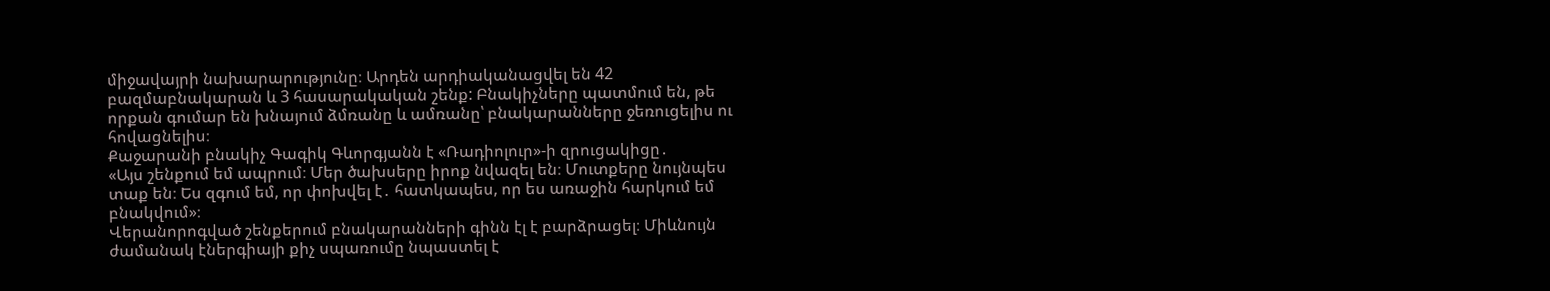միջավայրի նախարարությունը։ Արդեն արդիականացվել են 42 բազմաբնակարան և 3 հասարակական շենք: Բնակիչները պատմում են, թե որքան գումար են խնայում ձմռանը և ամռանը՝ բնակարանները ջեռուցելիս ու հովացնելիս։
Քաջարանի բնակիչ Գագիկ Գևորգյանն է «Ռադիոլուր»-ի զրուցակիցը․
«Այս շենքում եմ ապրում։ Մեր ծախսերը իրոք նվազել են։ Մուտքերը նույնպես տաք են։ Ես զգում եմ, որ փոխվել է․ հատկապես, որ ես առաջին հարկում եմ բնակվում»։
Վերանորոգված շենքերում բնակարանների գինն էլ է բարձրացել։ Միևնույն ժամանակ էներգիայի քիչ սպառումը նպաստել է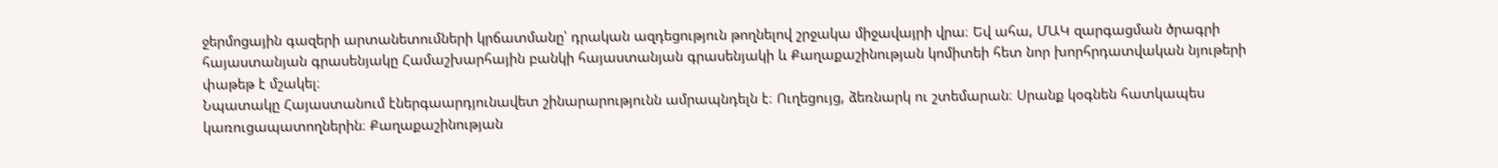ջերմոցային գազերի արտանետումների կրճատմանը՝ դրական ազդեցություն թողնելով շրջակա միջավայրի վրա։ Եվ ահա, ՄԱԿ զարգացման ծրագրի հայաստանյան գրասենյակը Համաշխարհային բանկի հայաստանյան գրասենյակի և Քաղաքաշինության կոմիտեի հետ նոր խորհրդատվական նյութերի փաթեթ է մշակել։
Նպատակը Հայաստանում էներգաարդյունավետ շինարարությունն ամրապնդելն է։ Ուղեցույց, ձեռնարկ ու շտեմարան։ Սրանք կօգնեն հատկապես կառուցապատողներին։ Քաղաքաշինության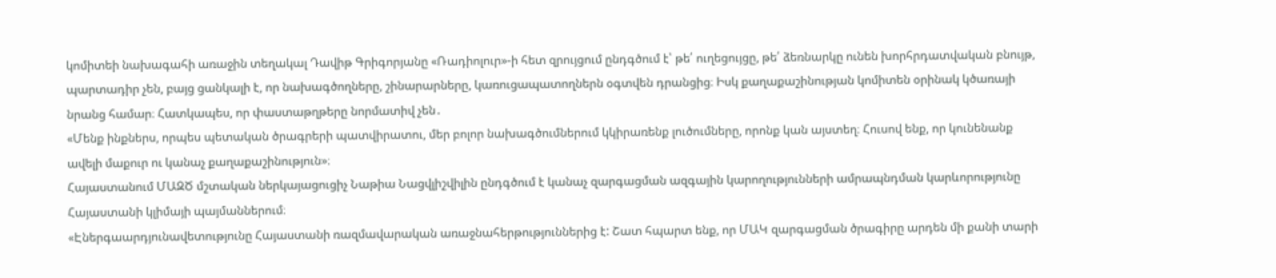կոմիտեի նախագահի առաջին տեղակալ Դավիթ Գրիգորյանը «Ռադիոլուր»-ի հետ զրույցում ընդգծում է՝ թե՛ ուղեցույցը, թե՛ ձեռնարկը ունեն խորհրդատվական բնույթ, պարտադիր չեն, բայց ցանկալի է, որ նախագծողները, շինարարները, կառուցապատողներն օգտվեն դրանցից։ Իսկ քաղաքաշինության կոմիտեն օրինակ կծառայի նրանց համար։ Հատկապես, որ փաստաթղթերը նորմատիվ չեն․
«Մենք ինքներս, որպես պետական ծրագրերի պատվիրատու, մեր բոլոր նախագծումներում կկիրառենք լուծումները, որոնք կան այստեղ։ Հուսով ենք, որ կունենանք ավելի մաքուր ու կանաչ քաղաքաշինություն»։
Հայաստանում ՄԱԶԾ մշտական ներկայացուցիչ Նաթիա Նացվլիշվիլին ընդգծում է կանաչ զարգացման ազգային կարողությունների ամրապնդման կարևորությունը Հայաստանի կլիմայի պայմաններում։
«Էներգաարդյունավետությունը Հայաստանի ռազմավարական առաջնահերթություններից է: Շատ հպարտ ենք, որ ՄԱԿ զարգացման ծրագիրը արդեն մի քանի տարի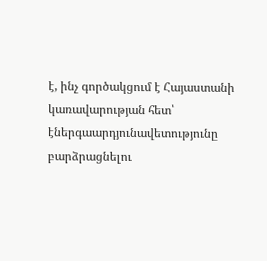է, ինչ գործակցում է Հայաստանի կառավարության հետ՝ էներգաարդյունավետությունը բարձրացնելու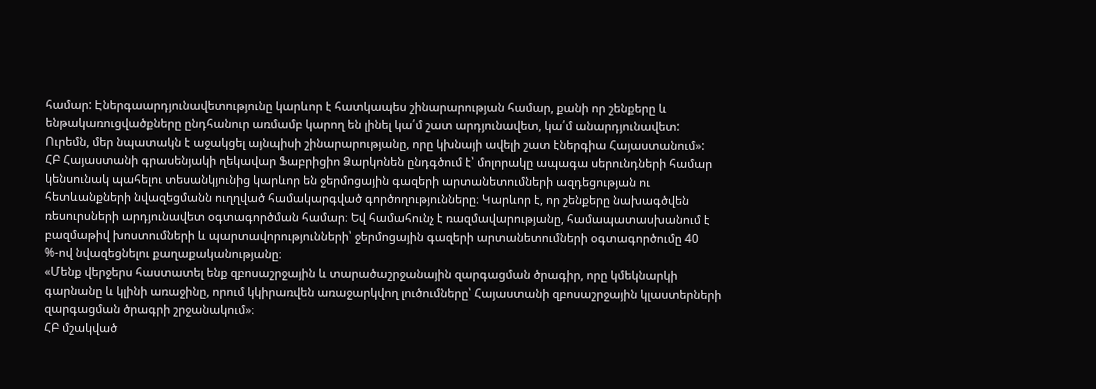համար: Էներգաարդյունավետությունը կարևոր է հատկապես շինարարության համար, քանի որ շենքերը և ենթակառուցվածքները ընդհանուր առմամբ կարող են լինել կա՛մ շատ արդյունավետ, կա՛մ անարդյունավետ: Ուրեմն, մեր նպատակն է աջակցել այնպիսի շինարարությանը, որը կխնայի ավելի շատ էներգիա Հայաստանում»:
ՀԲ Հայաստանի գրասենյակի ղեկավար Ֆաբրիցիո Ձարկոնեն ընդգծում է՝ մոլորակը ապագա սերունդների համար կենսունակ պահելու տեսանկյունից կարևոր են ջերմոցային գազերի արտանետումների ազդեցության ու հետևանքների նվազեցմանն ուղղված համակարգված գործողությունները։ Կարևոր է, որ շենքերը նախագծվեն ռեսուրսների արդյունավետ օգտագործման համար։ Եվ համահունչ է ռազմավարությանը, համապատասխանում է բազմաթիվ խոստումների և պարտավորությունների՝ ջերմոցային գազերի արտանետումների օգտագործումը 40 %-ով նվազեցնելու քաղաքականությանը։
«Մենք վերջերս հաստատել ենք զբոսաշրջային և տարածաշրջանային զարգացման ծրագիր, որը կմեկնարկի գարնանը և կլինի առաջինը, որում կկիրառվեն առաջարկվող լուծումները՝ Հայաստանի զբոսաշրջային կլաստերների զարգացման ծրագրի շրջանակում»։
ՀԲ մշակված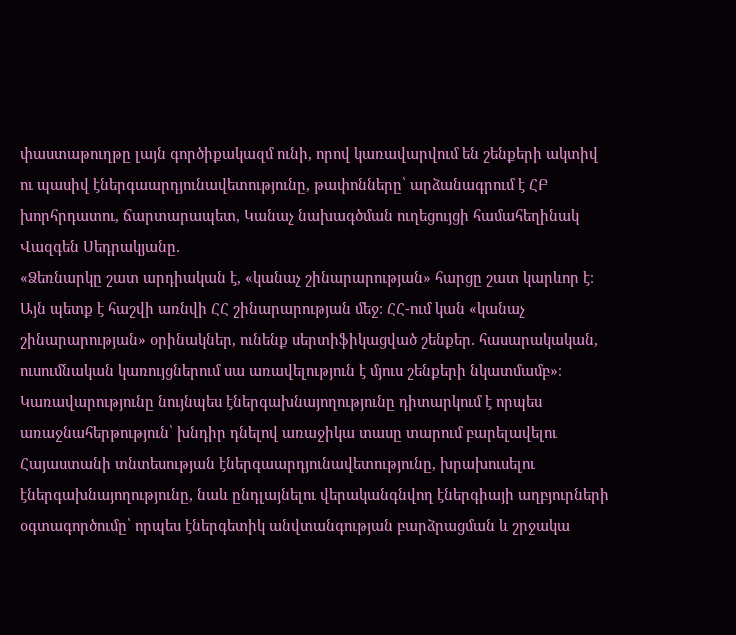փաստաթուղթը լայն գործիքակազմ ունի, որով կառավարվում են շենքերի ակտիվ ու պասիվ էներգաարդյունավետությունը, թափոնները՝ արձանագրում է ՀԲ խորհրդատու, ճարտարապետ, Կանաչ նախագծման ուղեցույցի համահեղինակ Վազգեն Սեդրակյանը․
«Ձեռնարկը շատ արդիական է, «կանաչ շինարարության» հարցը շատ կարևոր է։ Այն պետք է հաշվի առնվի ՀՀ շինարարության մեջ։ ՀՀ-ում կան «կանաչ շինարարության» օրինակներ, ունենք սերտիֆիկացված շենքեր․ հասարակական, ուսումնական կառույցներում սա առավելություն է մյուս շենքերի նկատմամբ»։
Կառավարությունը նույնպես էներգախնայողությունը դիտարկում է որպես առաջնահերթություն՝ խնդիր դնելով առաջիկա տասը տարում բարելավելու Հայաստանի տնտեսության էներգաարդյունավետությունը, խրախուսելու էներգախնայողությունը, նաև ընդլայնելու վերականգնվող էներգիայի աղբյուրների օգտագործումը՝ որպես էներգետիկ անվտանգության բարձրացման և շրջակա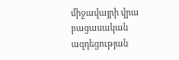միջավայրի վրա բացասական ազդեցության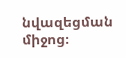նվազեցման միջոց։